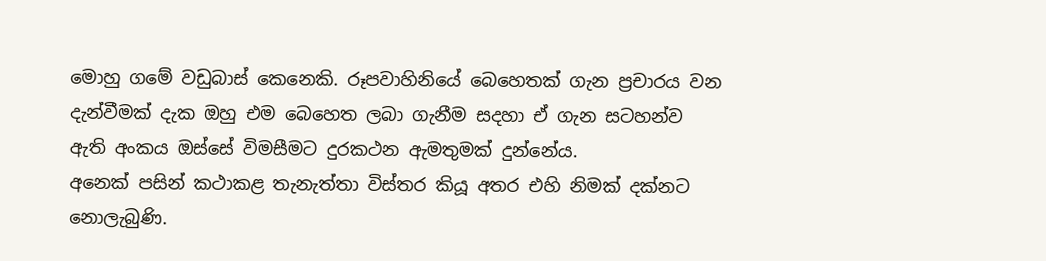මොහු ගමේ වඩුබාස් කෙනෙකි. රූපවාහිනියේ බෙහෙතක් ගැන ප්‍රචාරය වන දැන්වීමක් දැක ඔහු එම බෙහෙත ලබා ගැනීම සදහා ඒ ගැන සටහන්ව ඇති අංකය ඔස්සේ විමසීමට දුරකථන ඇමතුමක් දුන්නේය.
අනෙක් පසින් කථාකළ තැනැත්තා විස්තර කියූ අතර එහි නිමක් දක්නට නොලැබුණි.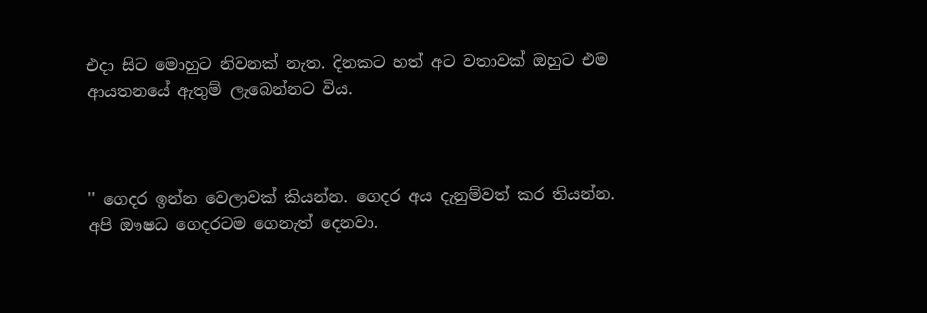එදා සිට මොහුට නිවනක් නැත. දිනකට හත් අට වතාවක් ඔහුට එම ආයතනයේ ඇතුම් ලැබෙන්නට විය.



'' ගෙදර ඉන්න වෙලාවක් කියන්න. ගෙදර අය දැනුම්වත් කර තියන්න. අපි ඖෂධ ගෙදරටම ගෙනැත් දෙනවා.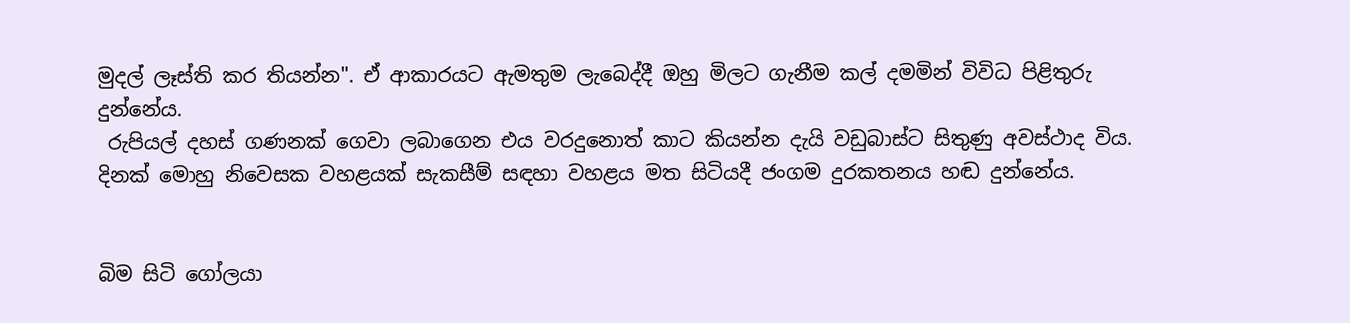මුදල් ලෑස්ති කර තියන්න". ඒ ආකාරයට ඇමතුම ලැබෙද්දී ඔහු මිලට ගැනීම කල් දමමින් විවිධ පිළිතුරු දුන්නේය.
 රුපියල් දහස් ගණනක් ගෙවා ලබාගෙන එය වරදුනොත් කාට කියන්න දැයි වඩුබාස්ට සිතුණු අවස්ථාද විය. දිනක් මොහු නිවෙසක වහළයක් සැකසීම් සඳහා වහළය මත සිටියදී ජංගම දුරකතනය හඬ දුන්නේය.


බිම සිටි ගෝලයා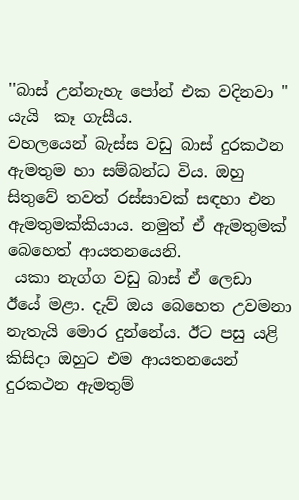''බාස් උන්නැහැ පෝන් එක වදිනවා " යැයි  කෑ ගැසීය.
වහලයෙන් බැස්ස වඩු බාස් දුරකථන ඇමතුම හා සම්බන්ධ විය. ඔහු සිතුවේ තවත් රස්සාවක් සඳහා එන ඇමතුමක්කියාය. නමුත් ඒ ඇමතුමක් බෙහෙත් ආයතනයෙනි.
 යකා නැග්ග වඩු බාස් ඒ ලෙඩා ඊයේ මළා. දැව් ඔය බෙහෙත උවමනා නැතැයි මොර දුන්නේය. ඊට පසු යළි කිසිදා ඔහුට එම ආයතනයෙන් දුරකථන ඇමතුම්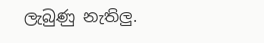ලැබුණු නැතිලු.